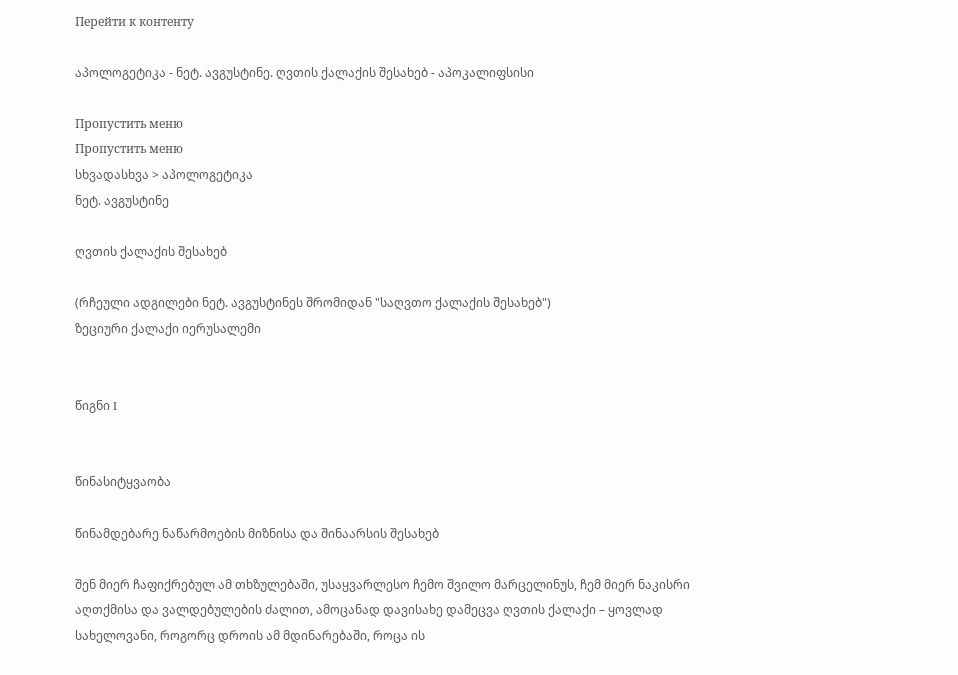Перейти к контенту

აპოლოგეტიკა - ნეტ. ავგუსტინე. ღვთის ქალაქის შესახებ - აპოკალიფსისი

Пропустить меню
Пропустить меню
სხვადასხვა > აპოლოგეტიკა
ნეტ. ავგუსტინე

ღვთის ქალაქის შესახებ

(რჩეული ადგილები ნეტ. ავგუსტინეს შრომიდან "საღვთო ქალაქის შესახებ")
ზეციური ქალაქი იერუსალემი


წიგნი I


წინასიტყვაობა

წინამდებარე ნაწარმოების მიზნისა და შინაარსის შესახებ

შენ მიერ ჩაფიქრებულ ამ თხზულებაში, უსაყვარლესო ჩემო შვილო მარცელინუს, ჩემ მიერ ნაკისრი აღთქმისა და ვალდებულების ძალით, ამოცანად დავისახე დამეცვა ღვთის ქალაქი – ყოვლად სახელოვანი, როგორც დროის ამ მდინარებაში, როცა ის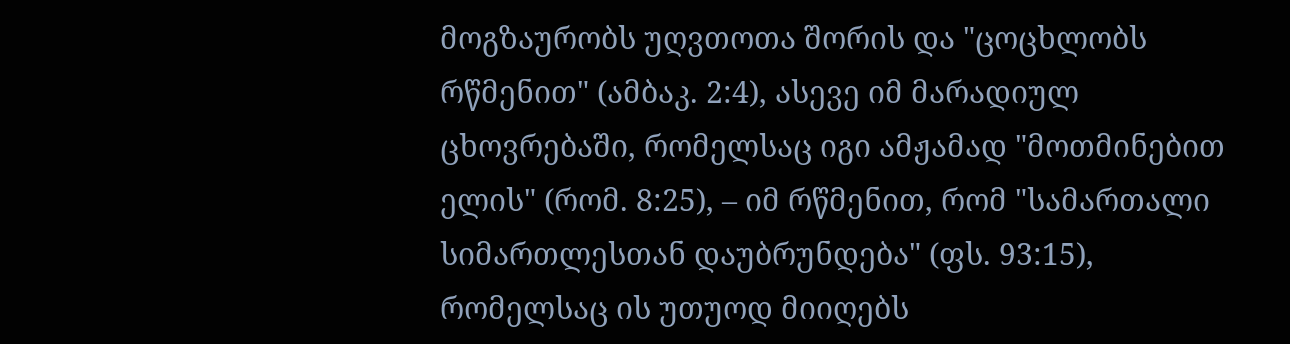მოგზაურობს უღვთოთა შორის და "ცოცხლობს რწმენით" (ამბაკ. 2:4), ასევე იმ მარადიულ ცხოვრებაში, რომელსაც იგი ამჟამად "მოთმინებით ელის" (რომ. 8:25), – იმ რწმენით, რომ "სამართალი სიმართლესთან დაუბრუნდება" (ფს. 93:15), რომელსაც ის უთუოდ მიიღებს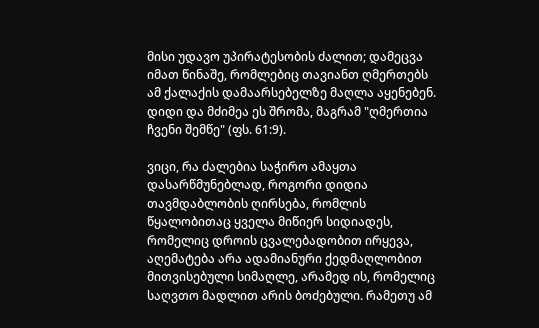მისი უდავო უპირატესობის ძალით; დამეცვა იმათ წინაშე, რომლებიც თავიანთ ღმერთებს ამ ქალაქის დამაარსებელზე მაღლა აყენებენ. დიდი და მძიმეა ეს შრომა, მაგრამ "ღმერთია ჩვენი შემწე" (ფს. 61:9).

ვიცი, რა ძალებია საჭირო ამაყთა დასარწმუნებლად, როგორი დიდია თავმდაბლობის ღირსება, რომლის წყალობითაც ყველა მიწიერ სიდიადეს, რომელიც დროის ცვალებადობით ირყევა, აღემატება არა ადამიანური ქედმაღლობით მითვისებული სიმაღლე, არამედ ის, რომელიც საღვთო მადლით არის ბოძებული. რამეთუ ამ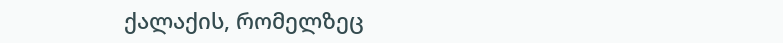ქალაქის, რომელზეც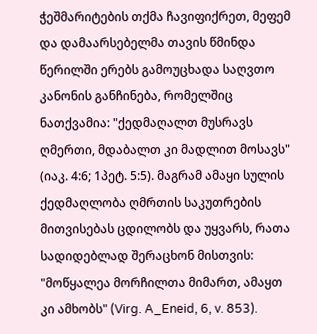ჭეშმარიტების თქმა ჩავიფიქრეთ, მეფემ და დამაარსებელმა თავის წმინდა წერილში ერებს გამოუცხადა საღვთო კანონის განჩინება, რომელშიც ნათქვამია: "ქედმაღალთ მუსრავს ღმერთი, მდაბალთ კი მადლით მოსავს" (იაკ. 4:6; 1პეტ. 5:5). მაგრამ ამაყი სულის ქედმაღლობა ღმრთის საკუთრების მითვისებას ცდილობს და უყვარს, რათა სადიდებლად შერაცხონ მისთვის: "მოწყალეა მორჩილთა მიმართ, ამაყთ კი ამხობს" (Virg. A_Eneid, 6, v. 853).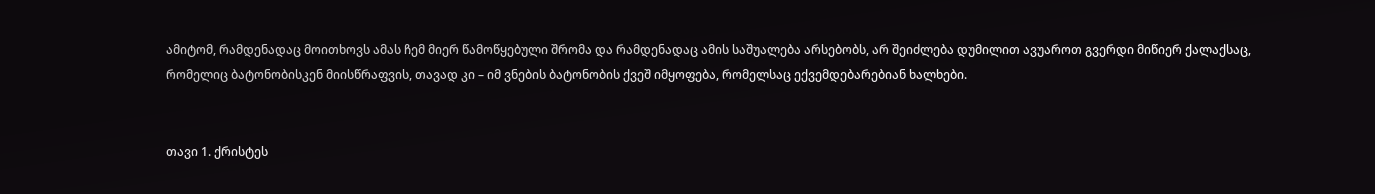ამიტომ, რამდენადაც მოითხოვს ამას ჩემ მიერ წამოწყებული შრომა და რამდენადაც ამის საშუალება არსებობს, არ შეიძლება დუმილით ავუაროთ გვერდი მიწიერ ქალაქსაც, რომელიც ბატონობისკენ მიისწრაფვის, თავად კი – იმ ვნების ბატონობის ქვეშ იმყოფება, რომელსაც ექვემდებარებიან ხალხები.


თავი 1. ქრისტეს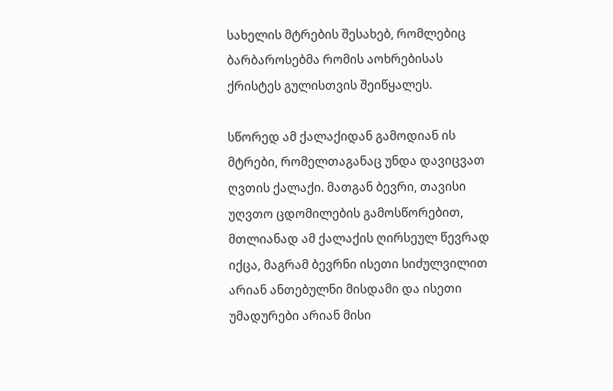სახელის მტრების შესახებ, რომლებიც ბარბაროსებმა რომის აოხრებისას ქრისტეს გულისთვის შეიწყალეს.

სწორედ ამ ქალაქიდან გამოდიან ის მტრები, რომელთაგანაც უნდა დავიცვათ ღვთის ქალაქი. მათგან ბევრი, თავისი უღვთო ცდომილების გამოსწორებით, მთლიანად ამ ქალაქის ღირსეულ წევრად იქცა, მაგრამ ბევრნი ისეთი სიძულვილით არიან ანთებულნი მისდამი და ისეთი უმადურები არიან მისი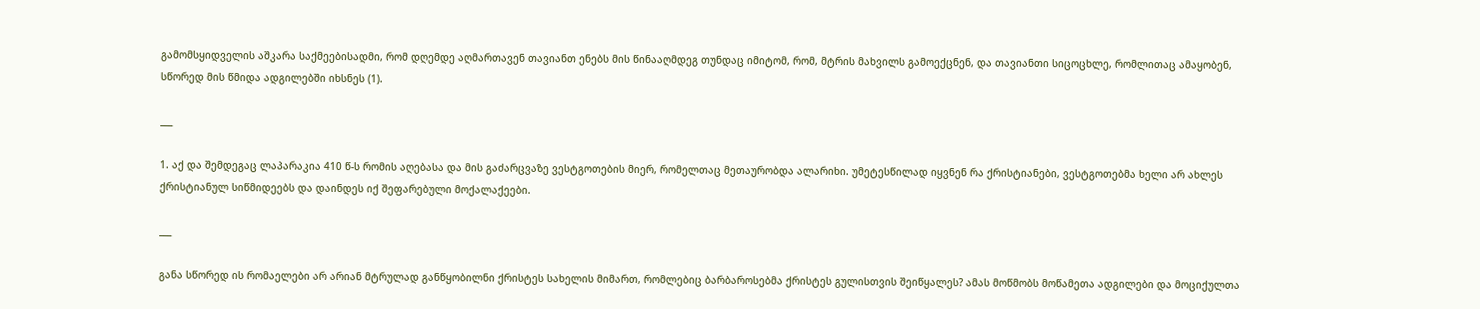გამომსყიდველის აშკარა საქმეებისადმი, რომ დღემდე აღმართავენ თავიანთ ენებს მის წინააღმდეგ თუნდაც იმიტომ, რომ, მტრის მახვილს გამოექცნენ, და თავიანთი სიცოცხლე, რომლითაც ამაყობენ, სწორედ მის წმიდა ადგილებში იხსნეს (1).

___

1. აქ და შემდეგაც ლაპარაკია 410 წ-ს რომის აღებასა და მის გაძარცვაზე ვესტგოთების მიერ, რომელთაც მეთაურობდა ალარიხი. უმეტესწილად იყვნენ რა ქრისტიანები, ვესტგოთებმა ხელი არ ახლეს ქრისტიანულ სიწმიდეებს და დაინდეს იქ შეფარებული მოქალაქეები.

___

განა სწორედ ის რომაელები არ არიან მტრულად განწყობილნი ქრისტეს სახელის მიმართ, რომლებიც ბარბაროსებმა ქრისტეს გულისთვის შეიწყალეს? ამას მოწმობს მოწამეთა ადგილები და მოციქულთა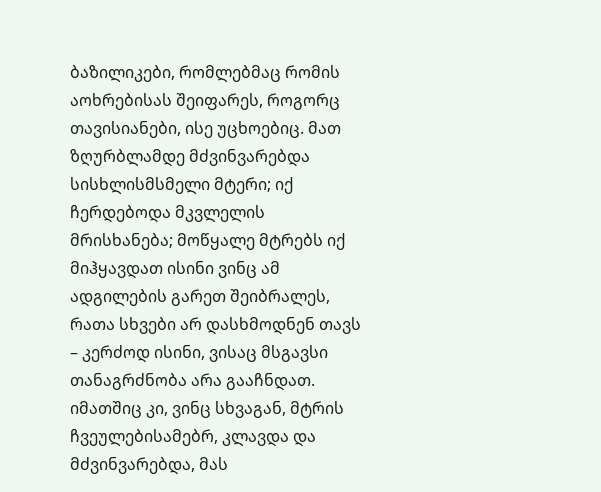ბაზილიკები, რომლებმაც რომის აოხრებისას შეიფარეს, როგორც თავისიანები, ისე უცხოებიც. მათ ზღურბლამდე მძვინვარებდა სისხლისმსმელი მტერი; იქ ჩერდებოდა მკვლელის მრისხანება; მოწყალე მტრებს იქ მიჰყავდათ ისინი ვინც ამ ადგილების გარეთ შეიბრალეს, რათა სხვები არ დასხმოდნენ თავს – კერძოდ ისინი, ვისაც მსგავსი თანაგრძნობა არა გააჩნდათ. იმათშიც კი, ვინც სხვაგან, მტრის ჩვეულებისამებრ, კლავდა და მძვინვარებდა, მას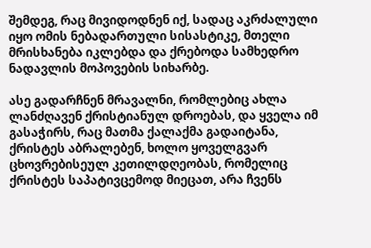შემდეგ, რაც მივიდოდნენ იქ, სადაც აკრძალული იყო ომის ნებადართული სისასტიკე, მთელი მრისხანება იკლებდა და ქრებოდა სამხედრო ნადავლის მოპოვების სიხარბე.

ასე გადარჩნენ მრავალნი, რომლებიც ახლა ლანძღავენ ქრისტიანულ დროებას, და ყველა იმ გასაჭირს, რაც მათმა ქალაქმა გადაიტანა, ქრისტეს აბრალებენ, ხოლო ყოველგვარ ცხოვრებისეულ კეთილდღეობას, რომელიც ქრისტეს საპატივცემოდ მიეცათ, არა ჩვენს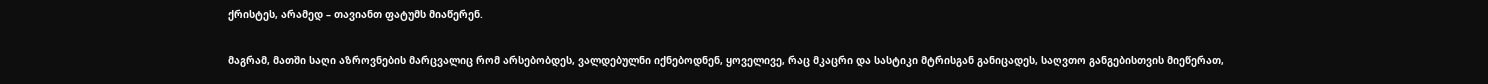ქრისტეს, არამედ – თავიანთ ფატუმს მიაწერენ.

მაგრამ, მათში საღი აზროვნების მარცვალიც რომ არსებობდეს, ვალდებულნი იქნებოდნენ, ყოველივე, რაც მკაცრი და სასტიკი მტრისგან განიცადეს, საღვთო განგებისთვის მიეწერათ,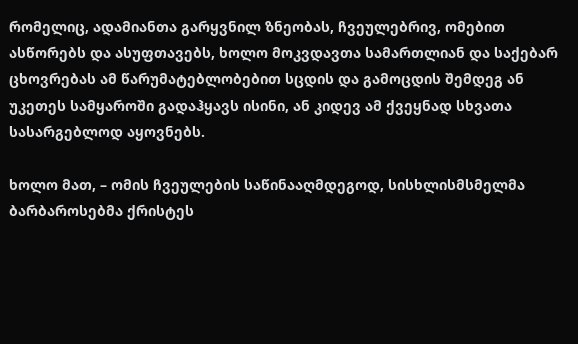რომელიც, ადამიანთა გარყვნილ ზნეობას, ჩვეულებრივ, ომებით ასწორებს და ასუფთავებს, ხოლო მოკვდავთა სამართლიან და საქებარ ცხოვრებას ამ წარუმატებლობებით სცდის და გამოცდის შემდეგ ან უკეთეს სამყაროში გადაჰყავს ისინი, ან კიდევ ამ ქვეყნად სხვათა სასარგებლოდ აყოვნებს.

ხოლო მათ, – ომის ჩვეულების საწინააღმდეგოდ, სისხლისმსმელმა ბარბაროსებმა ქრისტეს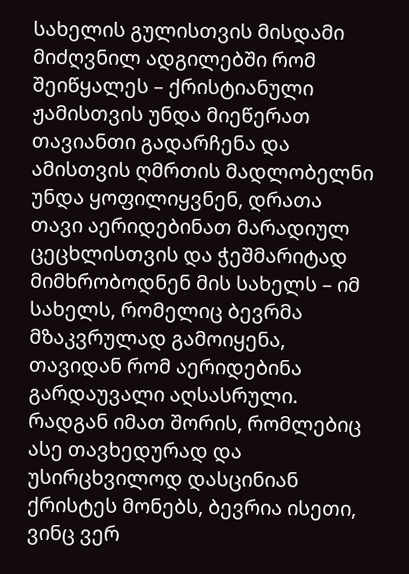სახელის გულისთვის მისდამი მიძღვნილ ადგილებში რომ შეიწყალეს – ქრისტიანული ჟამისთვის უნდა მიეწერათ თავიანთი გადარჩენა და ამისთვის ღმრთის მადლობელნი უნდა ყოფილიყვნენ, დრათა თავი აერიდებინათ მარადიულ ცეცხლისთვის და ჭეშმარიტად მიმხრობოდნენ მის სახელს – იმ სახელს, რომელიც ბევრმა მზაკვრულად გამოიყენა, თავიდან რომ აერიდებინა გარდაუვალი აღსასრული. რადგან იმათ შორის, რომლებიც ასე თავხედურად და უსირცხვილოდ დასცინიან ქრისტეს მონებს, ბევრია ისეთი, ვინც ვერ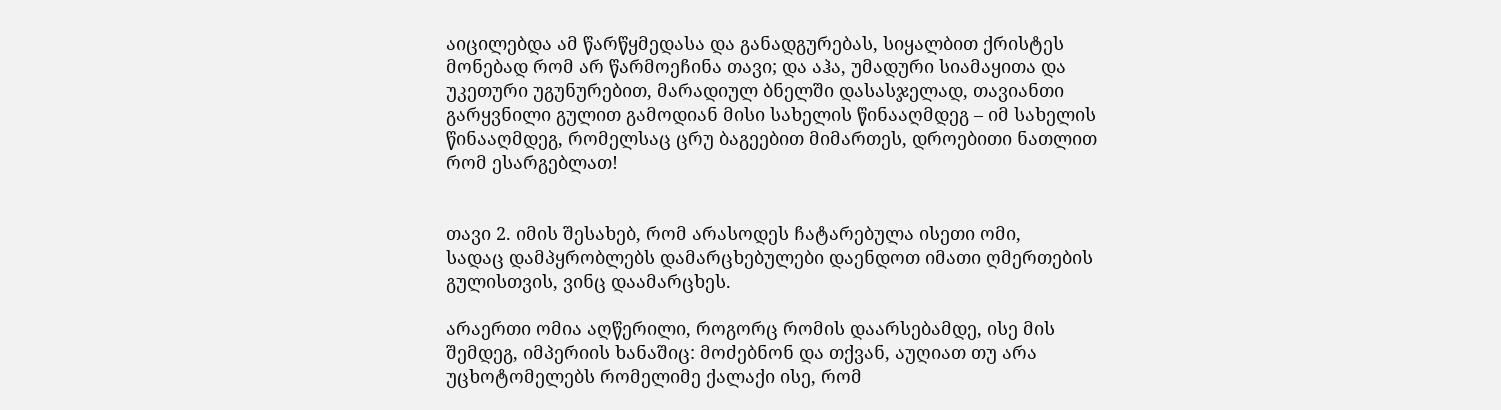აიცილებდა ამ წარწყმედასა და განადგურებას, სიყალბით ქრისტეს მონებად რომ არ წარმოეჩინა თავი; და აჰა, უმადური სიამაყითა და უკეთური უგუნურებით, მარადიულ ბნელში დასასჯელად, თავიანთი გარყვნილი გულით გამოდიან მისი სახელის წინააღმდეგ – იმ სახელის წინააღმდეგ, რომელსაც ცრუ ბაგეებით მიმართეს, დროებითი ნათლით რომ ესარგებლათ!


თავი 2. იმის შესახებ, რომ არასოდეს ჩატარებულა ისეთი ომი,
სადაც დამპყრობლებს დამარცხებულები დაენდოთ იმათი ღმერთების გულისთვის, ვინც დაამარცხეს.

არაერთი ომია აღწერილი, როგორც რომის დაარსებამდე, ისე მის შემდეგ, იმპერიის ხანაშიც: მოძებნონ და თქვან, აუღიათ თუ არა უცხოტომელებს რომელიმე ქალაქი ისე, რომ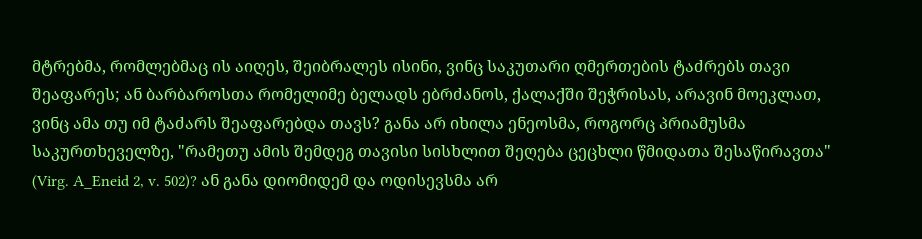მტრებმა, რომლებმაც ის აიღეს, შეიბრალეს ისინი, ვინც საკუთარი ღმერთების ტაძრებს თავი შეაფარეს; ან ბარბაროსთა რომელიმე ბელადს ებრძანოს, ქალაქში შეჭრისას, არავინ მოეკლათ, ვინც ამა თუ იმ ტაძარს შეაფარებდა თავს? განა არ იხილა ენეოსმა, როგორც პრიამუსმა საკურთხეველზე, "რამეთუ ამის შემდეგ თავისი სისხლით შეღება ცეცხლი წმიდათა შესაწირავთა" (Virg. A_Eneid 2, v. 502)? ან განა დიომიდემ და ოდისევსმა არ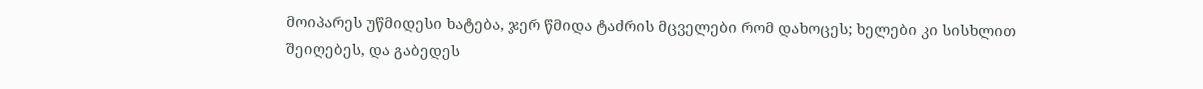მოიპარეს უწმიდესი ხატება, ჯერ წმიდა ტაძრის მცველები რომ დახოცეს; ხელები კი სისხლით შეიღებეს, და გაბედეს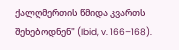ქალღმერთის წმიდა კვართს შეხებოდნენ" (Ibid, v. 166–168).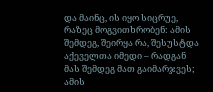და მაინც, ის იყო სიცრუე, რაზეც მოგვითხრობენ: ამის შემდეგ, შეირყა რა, შესუსტდა აქეველთა იმედი – რადგან მას შემდეგ მათ გაიმარჯვეს; ამის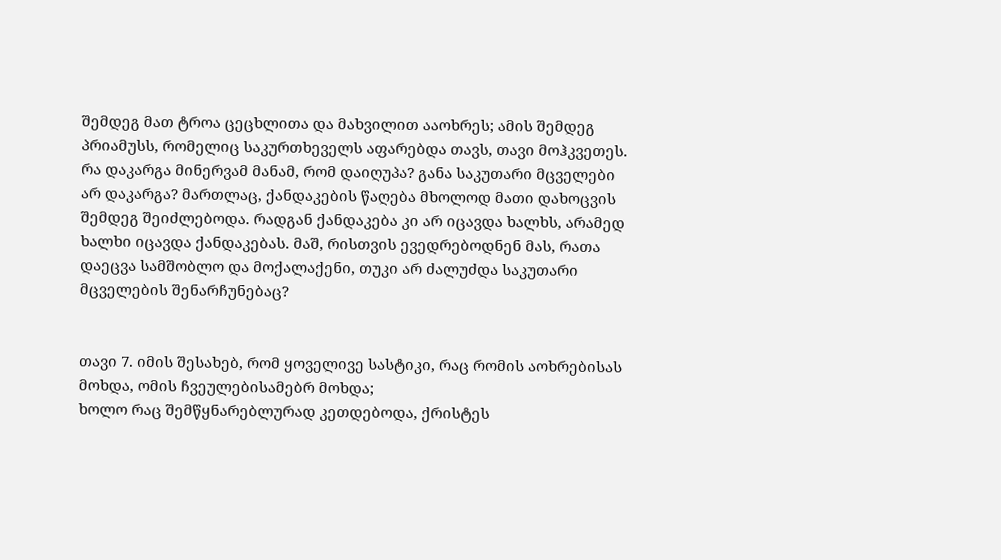შემდეგ მათ ტროა ცეცხლითა და მახვილით ააოხრეს; ამის შემდეგ პრიამუსს, რომელიც საკურთხეველს აფარებდა თავს, თავი მოჰკვეთეს. რა დაკარგა მინერვამ მანამ, რომ დაიღუპა? განა საკუთარი მცველები არ დაკარგა? მართლაც, ქანდაკების წაღება მხოლოდ მათი დახოცვის შემდეგ შეიძლებოდა. რადგან ქანდაკება კი არ იცავდა ხალხს, არამედ ხალხი იცავდა ქანდაკებას. მაშ, რისთვის ევედრებოდნენ მას, რათა დაეცვა სამშობლო და მოქალაქენი, თუკი არ ძალუძდა საკუთარი მცველების შენარჩუნებაც?


თავი 7. იმის შესახებ, რომ ყოველივე სასტიკი, რაც რომის აოხრებისას მოხდა, ომის ჩვეულებისამებრ მოხდა;
ხოლო რაც შემწყნარებლურად კეთდებოდა, ქრისტეს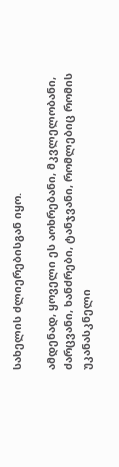სახელის ძლიერებისგან იყო.

ამდენად, ყოველი ეს აოხრებანი, მკვლელობანი, ძარცვანი, ხანძრები, ტანჯვანი, რომლებიც რომის უკანასკნელი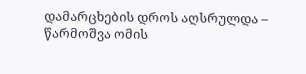დამარცხების დროს აღსრულდა – წარმოშვა ომის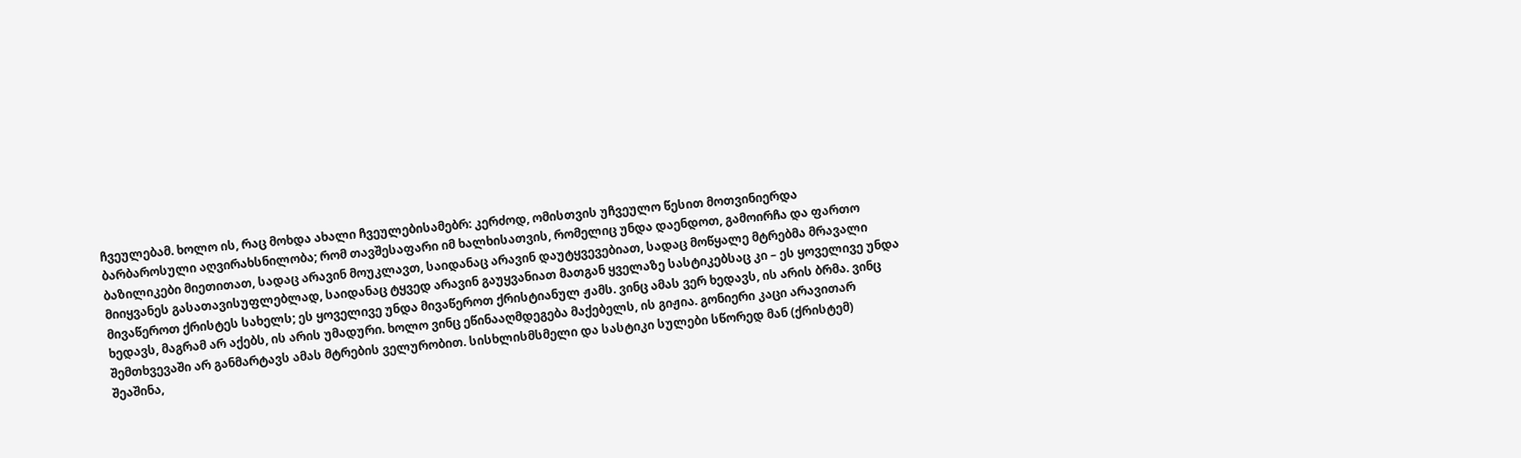ჩვეულებამ. ხოლო ის, რაც მოხდა ახალი ჩვეულებისამებრ: კერძოდ, ომისთვის უჩვეულო წესით მოთვინიერდა ბარბაროსული აღვირახსნილობა; რომ თავშესაფარი იმ ხალხისათვის, რომელიც უნდა დაენდოთ, გამოირჩა და ფართო ბაზილიკები მიეთითათ, სადაც არავინ მოუკლავთ, საიდანაც არავინ დაუტყვევებიათ, სადაც მოწყალე მტრებმა მრავალი მიიყვანეს გასათავისუფლებლად, საიდანაც ტყვედ არავინ გაუყვანიათ მათგან ყველაზე სასტიკებსაც კი – ეს ყოველივე უნდა მივაწეროთ ქრისტეს სახელს; ეს ყოველივე უნდა მივაწეროთ ქრისტიანულ ჟამს. ვინც ამას ვერ ხედავს, ის არის ბრმა. ვინც ხედავს, მაგრამ არ აქებს, ის არის უმადური. ხოლო ვინც ეწინააღმდეგება მაქებელს, ის გიჟია. გონიერი კაცი არავითარ შემთხვევაში არ განმარტავს ამას მტრების ველურობით. სისხლისმსმელი და სასტიკი სულები სწორედ მან (ქრისტემ) შეაშინა,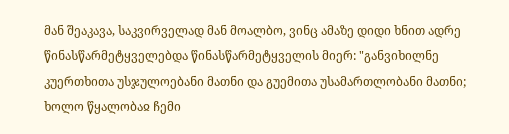მან შეაკავა, საკვირველად მან მოალბო, ვინც ამაზე დიდი ხნით ადრე წინასწარმეტყველებდა წინასწარმეტყველის მიერ: "განვიხილნე კუერთხითა უსჯულოებანი მათნი და გუემითა უსამართლობანი მათნი; ხოლო წყალობაჲ ჩემი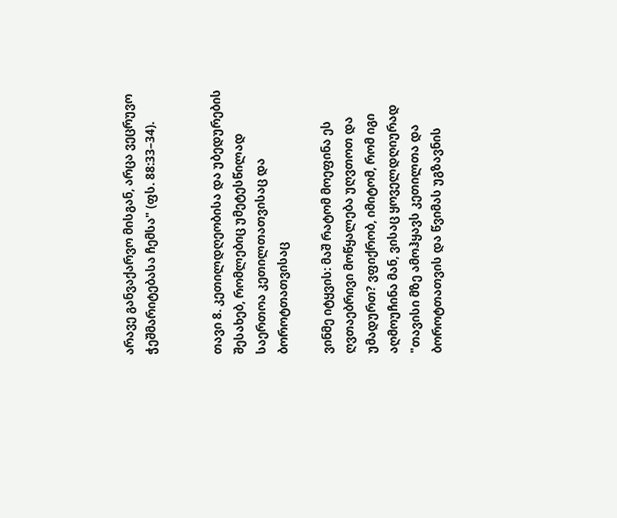არავე განვაქარვო მისგან, არცა ვეცრუვო ჭეშმარიტებასა ჩემსა" (ფს. 88:33–34).


თავი 8. კეთილდღეობისა და უბედურების შესახებ, რომლებიც უმეტესწილად საერთოა კეთილთათვისაც და ბოროტთათვისაც

ვინმე იტყვის: მაშ რატომ მოეფინა ეს ღვთაებრივი მოწყალება უღვთოთ და უმადურთ? ვფიქრობ, იმიტომ, რომ იგი აღმოუჩინა მან, ვისაც ყოველდღიურად "თავისი მზე ამოჰყავს კეთილთა და ბოროტთათვის და წვიმას უგზავნის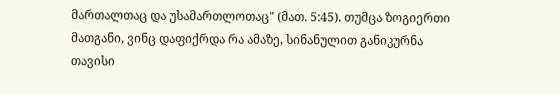მართალთაც და უსამართლოთაც" (მათ. 5:45). თუმცა ზოგიერთი მათგანი, ვინც დაფიქრდა რა ამაზე, სინანულით განიკურნა თავისი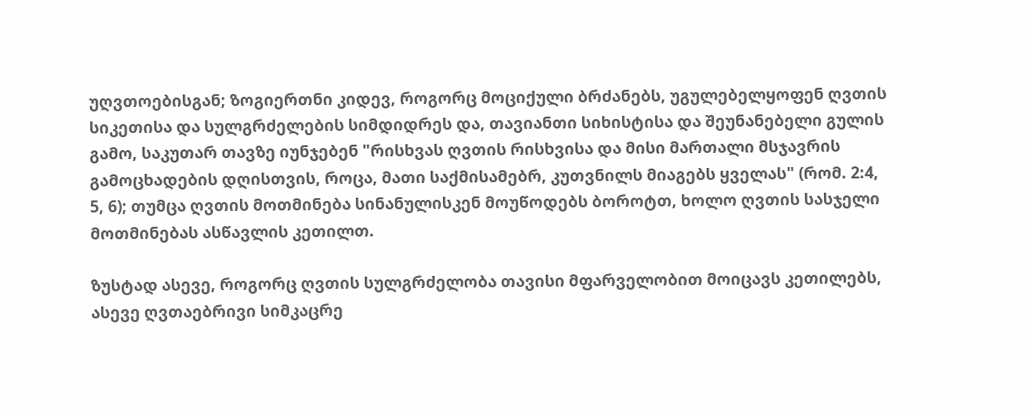უღვთოებისგან; ზოგიერთნი კიდევ, როგორც მოციქული ბრძანებს, უგულებელყოფენ ღვთის სიკეთისა და სულგრძელების სიმდიდრეს და, თავიანთი სიხისტისა და შეუნანებელი გულის გამო, საკუთარ თავზე იუნჯებენ "რისხვას ღვთის რისხვისა და მისი მართალი მსჯავრის გამოცხადების დღისთვის, როცა, მათი საქმისამებრ, კუთვნილს მიაგებს ყველას" (რომ. 2:4, 5, 6); თუმცა ღვთის მოთმინება სინანულისკენ მოუწოდებს ბოროტთ, ხოლო ღვთის სასჯელი მოთმინებას ასწავლის კეთილთ.

ზუსტად ასევე, როგორც ღვთის სულგრძელობა თავისი მფარველობით მოიცავს კეთილებს, ასევე ღვთაებრივი სიმკაცრე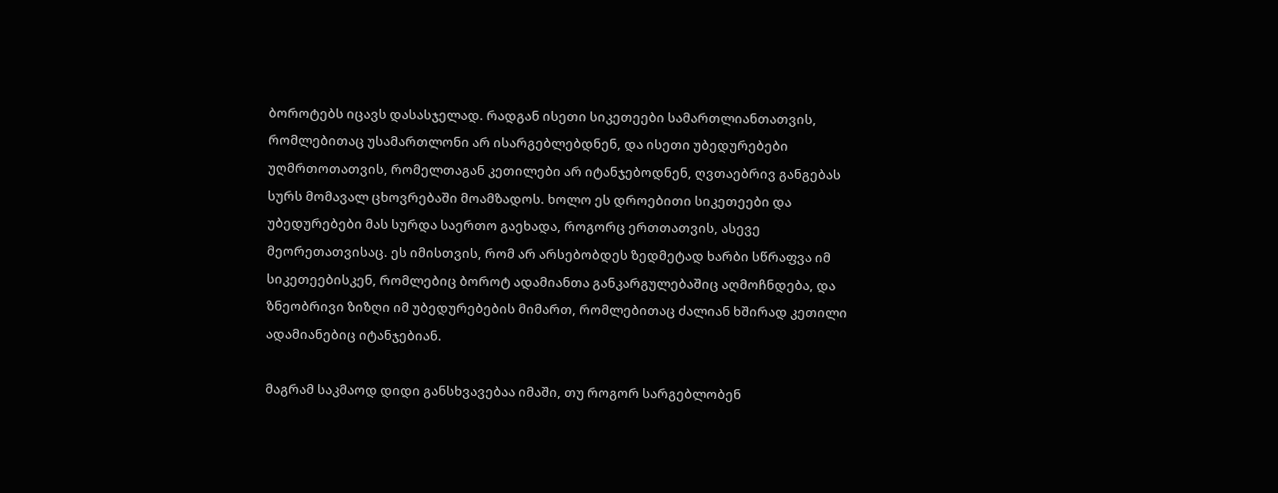ბოროტებს იცავს დასასჯელად. რადგან ისეთი სიკეთეები სამართლიანთათვის, რომლებითაც უსამართლონი არ ისარგებლებდნენ, და ისეთი უბედურებები უღმრთოთათვის, რომელთაგან კეთილები არ იტანჯებოდნენ, ღვთაებრივ განგებას სურს მომავალ ცხოვრებაში მოამზადოს. ხოლო ეს დროებითი სიკეთეები და უბედურებები მას სურდა საერთო გაეხადა, როგორც ერთთათვის, ასევე მეორეთათვისაც. ეს იმისთვის, რომ არ არსებობდეს ზედმეტად ხარბი სწრაფვა იმ სიკეთეებისკენ, რომლებიც ბოროტ ადამიანთა განკარგულებაშიც აღმოჩნდება, და ზნეობრივი ზიზღი იმ უბედურებების მიმართ, რომლებითაც ძალიან ხშირად კეთილი ადამიანებიც იტანჯებიან.

მაგრამ საკმაოდ დიდი განსხვავებაა იმაში, თუ როგორ სარგებლობენ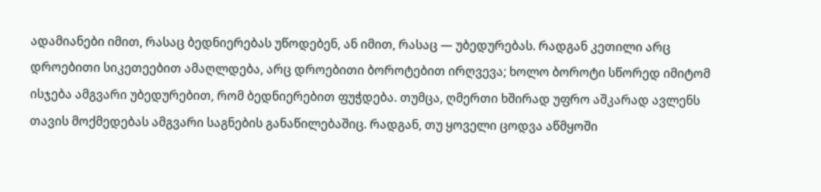ადამიანები იმით, რასაც ბედნიერებას უწოდებენ, ან იმით, რასაც — უბედურებას. რადგან კეთილი არც დროებითი სიკეთეებით ამაღლდება, არც დროებითი ბოროტებით ირღვევა; ხოლო ბოროტი სწორედ იმიტომ ისჯება ამგვარი უბედურებით, რომ ბედნიერებით ფუჭდება. თუმცა, ღმერთი ხშირად უფრო აშკარად ავლენს თავის მოქმედებას ამგვარი საგნების განაწილებაშიც. რადგან, თუ ყოველი ცოდვა აწმყოში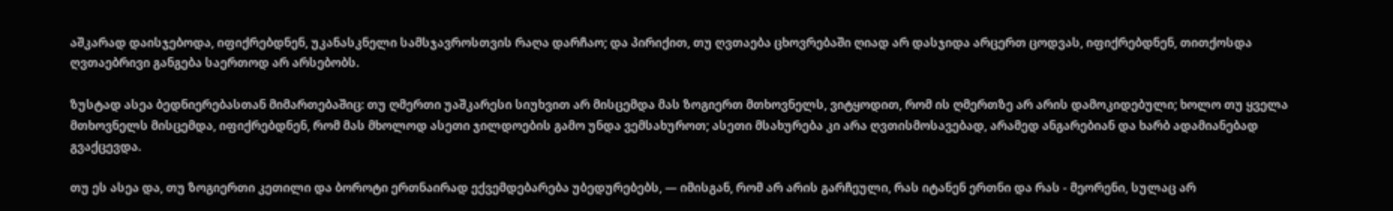აშკარად დაისჯებოდა, იფიქრებდნენ, უკანასკნელი სამსჯავროსთვის რაღა დარჩაო; და პირიქით, თუ ღვთაება ცხოვრებაში ღიად არ დასჯიდა არცერთ ცოდვას, იფიქრებდნენ, თითქოსდა ღვთაებრივი განგება საერთოდ არ არსებობს.

ზუსტად ასეა ბედნიერებასთან მიმართებაშიც: თუ ღმერთი უაშკარესი სიუხვით არ მისცემდა მას ზოგიერთ მთხოვნელს, ვიტყოდით, რომ ის ღმერთზე არ არის დამოკიდებული; ხოლო თუ ყველა მთხოვნელს მისცემდა, იფიქრებდნენ, რომ მას მხოლოდ ასეთი ჯილდოების გამო უნდა ვემსახუროთ; ასეთი მსახურება კი არა ღვთისმოსავებად, არამედ ანგარებიან და ხარბ ადამიანებად გვაქცევდა.

თუ ეს ასეა და, თუ ზოგიერთი კეთილი და ბოროტი ერთნაირად ექვემდებარება უბედურებებს, — იმისგან, რომ არ არის გარჩეული, რას იტანენ ერთნი და რას - მეორენი, სულაც არ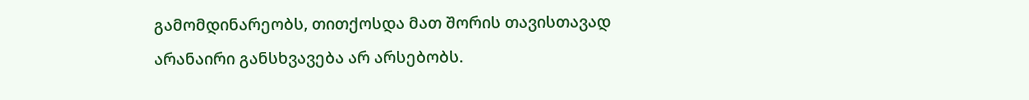გამომდინარეობს, თითქოსდა მათ შორის თავისთავად არანაირი განსხვავება არ არსებობს.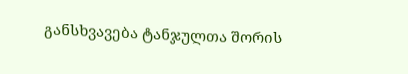განსხვავება ტანჯულთა შორის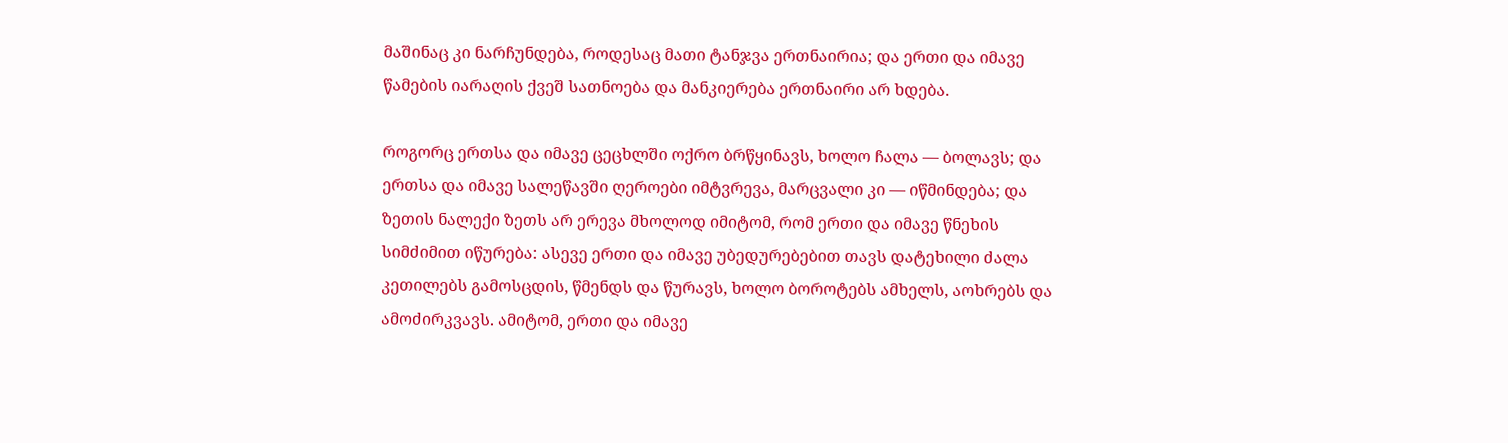მაშინაც კი ნარჩუნდება, როდესაც მათი ტანჯვა ერთნაირია; და ერთი და იმავე წამების იარაღის ქვეშ სათნოება და მანკიერება ერთნაირი არ ხდება.

როგორც ერთსა და იმავე ცეცხლში ოქრო ბრწყინავს, ხოლო ჩალა — ბოლავს; და ერთსა და იმავე სალეწავში ღეროები იმტვრევა, მარცვალი კი — იწმინდება; და ზეთის ნალექი ზეთს არ ერევა მხოლოდ იმიტომ, რომ ერთი და იმავე წნეხის სიმძიმით იწურება: ასევე ერთი და იმავე უბედურებებით თავს დატეხილი ძალა კეთილებს გამოსცდის, წმენდს და წურავს, ხოლო ბოროტებს ამხელს, აოხრებს და ამოძირკვავს. ამიტომ, ერთი და იმავე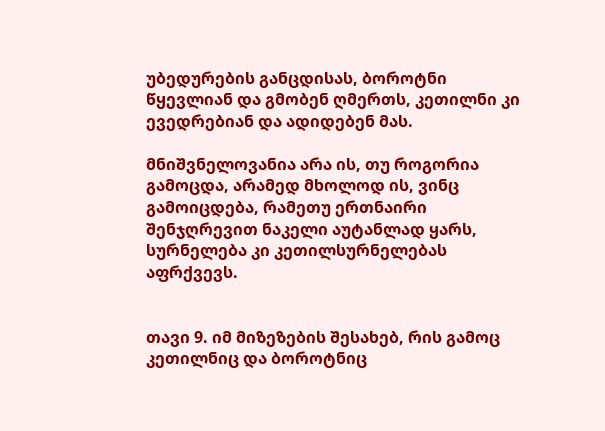უბედურების განცდისას, ბოროტნი წყევლიან და გმობენ ღმერთს, კეთილნი კი ევედრებიან და ადიდებენ მას.

მნიშვნელოვანია არა ის, თუ როგორია გამოცდა, არამედ მხოლოდ ის, ვინც გამოიცდება, რამეთუ ერთნაირი შენჯღრევით ნაკელი აუტანლად ყარს, სურნელება კი კეთილსურნელებას აფრქვევს.


თავი 9. იმ მიზეზების შესახებ, რის გამოც კეთილნიც და ბოროტნიც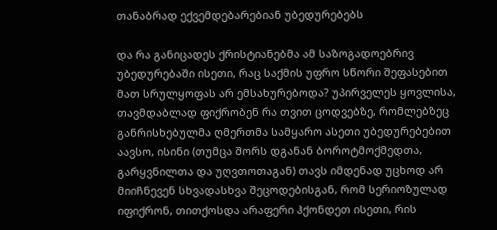თანაბრად ექვემდებარებიან უბედურებებს

და რა განიცადეს ქრისტიანებმა ამ საზოგადოებრივ უბედურებაში ისეთი, რაც საქმის უფრო სწორი შეფასებით მათ სრულყოფას არ ემსახურებოდა? უპირველეს ყოვლისა, თავმდაბლად ფიქრობენ რა თვით ცოდვებზე, რომლებზეც განრისხებულმა ღმერთმა სამყარო ასეთი უბედურებებით აავსო, ისინი (თუმცა შორს დგანან ბოროტმოქმედთა, გარყვნილთა და უღვთოთაგან) თავს იმდენად უცხოდ არ მიიჩნევენ სხვადასხვა შეცოდებისგან, რომ სერიოზულად იფიქრონ, თითქოსდა არაფერი ჰქონდეთ ისეთი, რის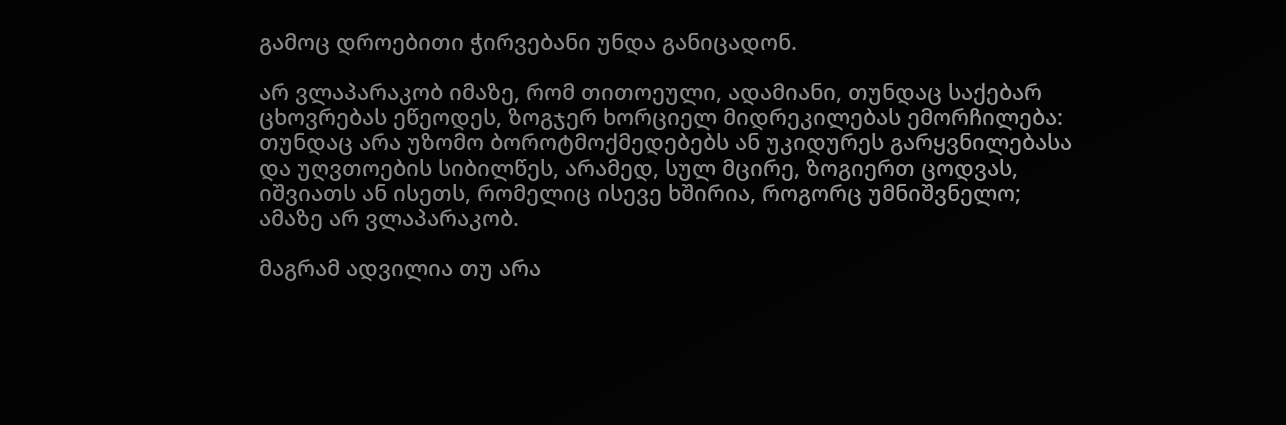გამოც დროებითი ჭირვებანი უნდა განიცადონ.

არ ვლაპარაკობ იმაზე, რომ თითოეული, ადამიანი, თუნდაც საქებარ ცხოვრებას ეწეოდეს, ზოგჯერ ხორციელ მიდრეკილებას ემორჩილება: თუნდაც არა უზომო ბოროტმოქმედებებს ან უკიდურეს გარყვნილებასა და უღვთოების სიბილწეს, არამედ, სულ მცირე, ზოგიერთ ცოდვას, იშვიათს ან ისეთს, რომელიც ისევე ხშირია, როგორც უმნიშვნელო; ამაზე არ ვლაპარაკობ.

მაგრამ ადვილია თუ არა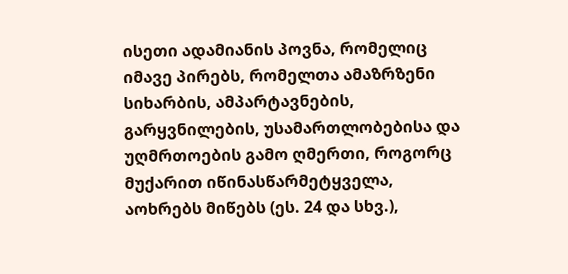ისეთი ადამიანის პოვნა, რომელიც იმავე პირებს, რომელთა ამაზრზენი სიხარბის, ამპარტავნების, გარყვნილების, უსამართლობებისა და უღმრთოების გამო ღმერთი, როგორც მუქარით იწინასწარმეტყველა, აოხრებს მიწებს (ეს. 24 და სხვ.),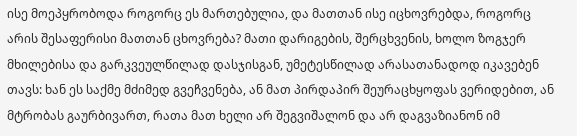ისე მოეპყრობოდა როგორც ეს მართებულია, და მათთან ისე იცხოვრებდა, როგორც არის შესაფერისი მათთან ცხოვრება? მათი დარიგების, შერცხვენის, ხოლო ზოგჯერ მხილებისა და გარკვეულწილად დასჯისგან, უმეტესწილად არასათანადოდ იკავებენ თავს: ხან ეს საქმე მძიმედ გვეჩვენება, ან მათ პირდაპირ შეურაცხყოფას ვერიდებით, ან მტრობას გაურბივართ, რათა მათ ხელი არ შეგვიშალონ და არ დაგვაზიანონ იმ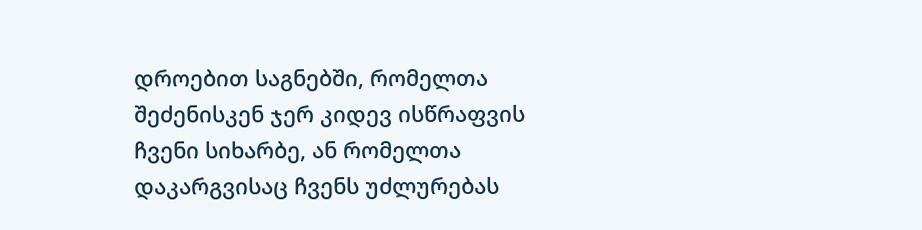დროებით საგნებში, რომელთა შეძენისკენ ჯერ კიდევ ისწრაფვის ჩვენი სიხარბე, ან რომელთა დაკარგვისაც ჩვენს უძლურებას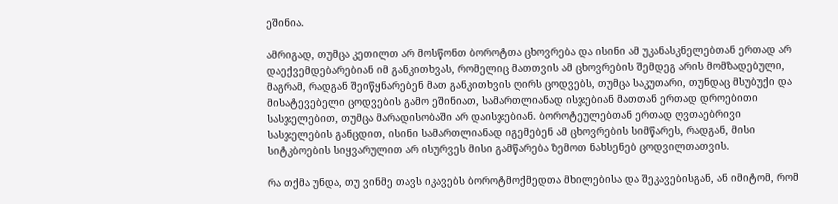ეშინია.

ამრიგად, თუმცა კეთილთ არ მოსწონთ ბოროტთა ცხოვრება და ისინი ამ უკანასკნელებთან ერთად არ დაექვემდებარებიან იმ განკითხვას, რომელიც მათთვის ამ ცხოვრების შემდეგ არის მომზადებული, მაგრამ, რადგან შეიწყნარებენ მათ განკითხვის ღირს ცოდვებს, თუმცა საკუთარი, თუნდაც მსუბუქი და მისატევებელი ცოდვების გამო ეშინიათ, სამართლიანად ისჯებიან მათთან ერთად დროებითი სასჯელებით, თუმცა მარადისობაში არ დაისჯებიან. ბოროტეულებთან ერთად ღვთაებრივი სასჯელების განცდით, ისინი სამართლიანად იგემებენ ამ ცხოვრების სიმწარეს, რადგან, მისი სიტკბოების სიყვარულით არ ისურვეს მისი გამწარება ზემოთ ნახსენებ ცოდვილთათვის.

რა თქმა უნდა, თუ ვინმე თავს იკავებს ბოროტმოქმედთა მხილებისა და შეკავებისგან, ან იმიტომ, რომ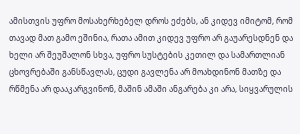ამისთვის უფრო მოსახერხებელ დროს ეძებს, ან კიდევ იმიტომ, რომ თავად მათ გამო ეშინია, რათა ამით კიდევ უფრო არ გაუარესდნენ და ხელი არ შეუშალონ სხვა, უფრო სუსტების კეთილ და სამართლიან ცხოვრებაში განსწავლას, ცუდი გავლენა არ მოახდინონ მათზე და რწმენა არ დააკარგვინონ, მაშინ ამაში ანგარება კი არა, სიყვარულის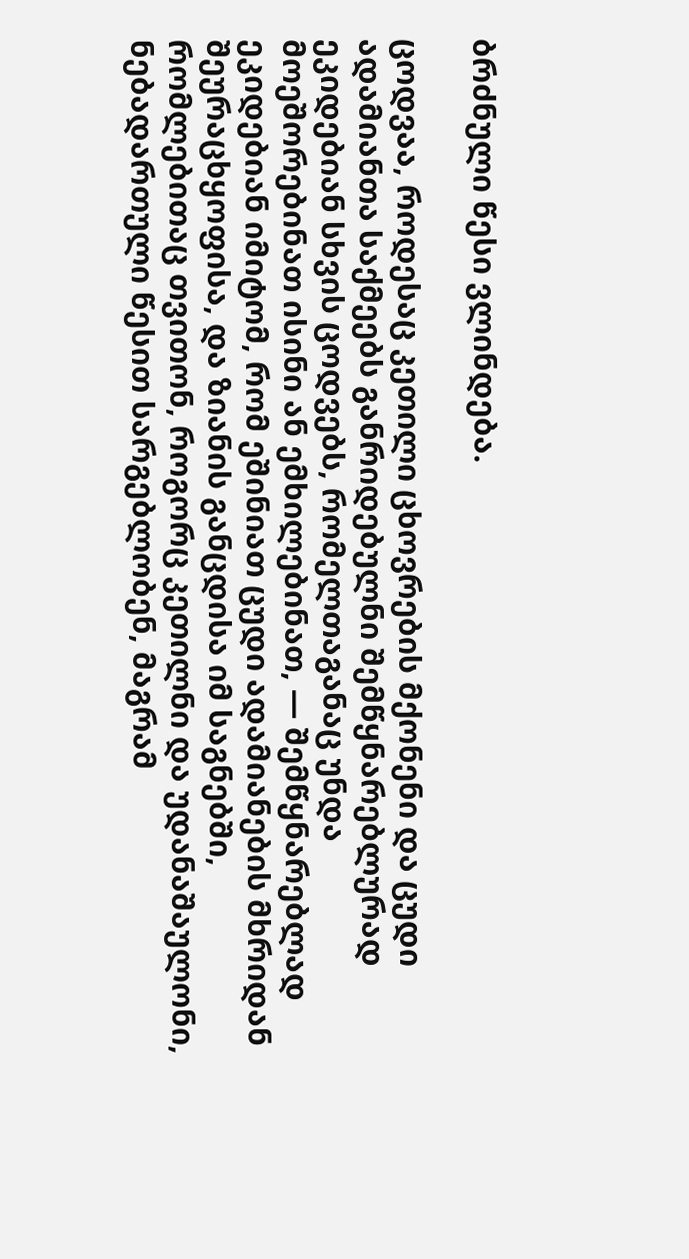ბრძნული წესი ვლინდება.

ცოდვაა, როდესაც კეთილი ცხოვრების მქონენი და ცუდი ადამიანთა საქმეებს განრიდებულნი შემწყნარებლურად ეკიდებიან სხვის ცოდვებს, რომელთაგანაც უნდა მოეშორებინათ ისინი ან ემხილებინათ, — შემწყნარებლად ეკიდებიან იმიტომ, რომ ეშინიათ ცუდი ადამიანების მხრიდან შეურაცხყოფისა, და ზიანის განცდისა იმ საგნებში, რომლებითაც თვითონ, როგორც კეთილნი და უდანაშაულონი, ნებადართული წესით სარგებლობენ, მაგრამ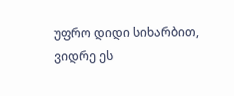უფრო დიდი სიხარბით, ვიდრე ეს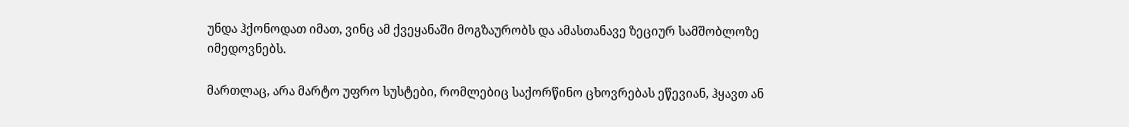უნდა ჰქონოდათ იმათ, ვინც ამ ქვეყანაში მოგზაურობს და ამასთანავე ზეციურ სამშობლოზე იმედოვნებს.

მართლაც, არა მარტო უფრო სუსტები, რომლებიც საქორწინო ცხოვრებას ეწევიან, ჰყავთ ან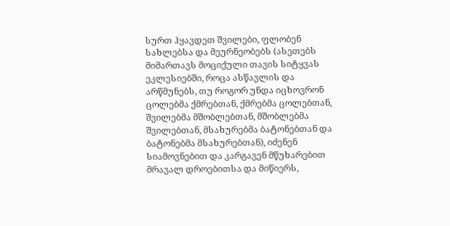სურთ ჰყავდეთ შვილები, ფლობენ სახლებსა და მეურნეობებს (ასეთებს მიმართავს მოციქული თავის სიტყვას ეკლესიებში, როცა ასწავლის და არწმუნებს, თუ როგორ უნდა იცხოვრონ ცოლებმა ქმრებთან, ქმრებმა ცოლებთან, შვილებმა მშობლებთან, მშობლებმა შვილებთან, მსახურებმა ბატონებთან და ბატონებმა მსახურებთან), იძენენ სიამოვნებით და კარგავენ მწუხარებით მრავალ დროებითსა და მიწიერს,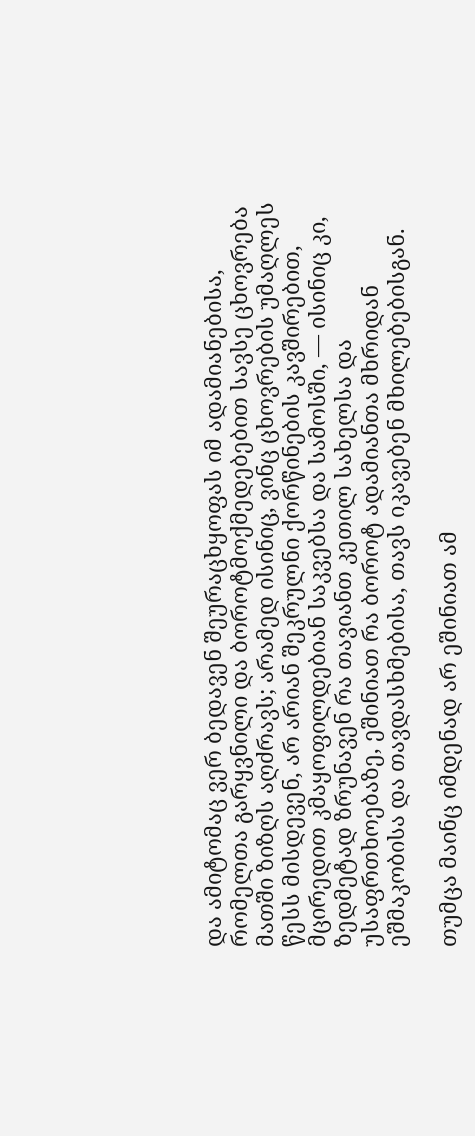და ამიტომაც ვერ ბედავენ შეურაცხყოფას იმ ადამიანებისა, რომელთა გარყვნილი და ბოროტმოქმედებებით სავსე ცხოვრება მათში ზიზღს აღძრავს; არამედ ისინიც, ვინც ცხოვრების უმაღლეს წესს მისდევენ, არ არიან შეკრულნი ქორწინების კავშირებით, მცირედით კმაყოფილდებიან საკვებსა და სამოსში, — ისინიც კი, ზედმეტად ზრუნავენ რა თავიანთ კეთილ სახელსა და უსაფრთხოებაზე, ეშინიათ რა ბოროტ ადამიანთა მხრიდან ეშმაკობისა და თავდასხმებისა, თავს იკავებენ მხილებებისგან.

თუმცა მაინც იმდენად არ ეშინიათ ამ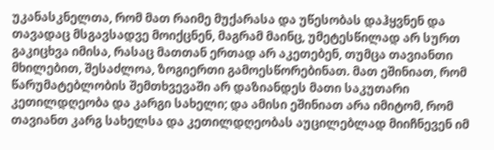უკანასკნელთა, რომ მათ რაიმე მუქარასა და უწესობას დაჰყვნენ და თავადაც მსგავსადვე მოიქცნენ, მაგრამ მაინც, უმეტესწილად არ სურთ გაკიცხვა იმისა, რასაც მათთან ერთად არ აკეთებენ, თუმცა თავიანთი მხილებით, შესაძლოა, ზოგიერთი გამოესწორებინათ. მათ ეშინიათ, რომ წარუმატებლობის შემთხვევაში არ დაზიანდეს მათი საკუთარი კეთილდღეობა და კარგი სახელი; და ამისი ეშინიათ არა იმიტომ, რომ თავიანთ კარგ სახელსა და კეთილდღეობას აუცილებლად მიიჩნევენ იმ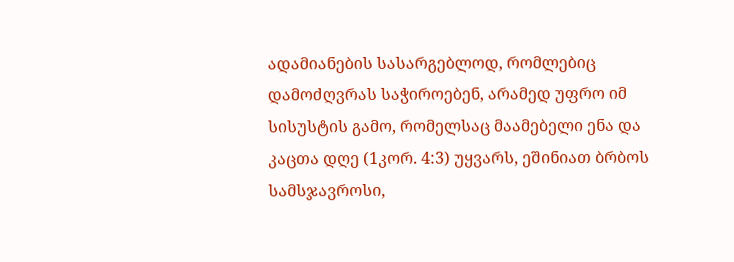ადამიანების სასარგებლოდ, რომლებიც დამოძღვრას საჭიროებენ, არამედ უფრო იმ სისუსტის გამო, რომელსაც მაამებელი ენა და კაცთა დღე (1კორ. 4:3) უყვარს, ეშინიათ ბრბოს სამსჯავროსი,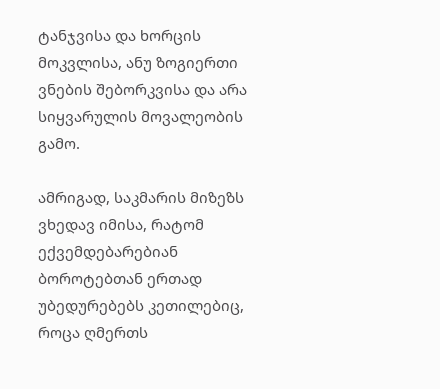ტანჯვისა და ხორცის მოკვლისა, ანუ ზოგიერთი ვნების შებორკვისა და არა სიყვარულის მოვალეობის გამო.

ამრიგად, საკმარის მიზეზს ვხედავ იმისა, რატომ ექვემდებარებიან ბოროტებთან ერთად უბედურებებს კეთილებიც, როცა ღმერთს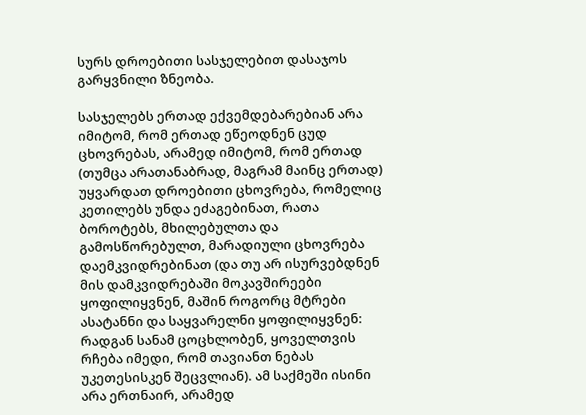სურს დროებითი სასჯელებით დასაჯოს გარყვნილი ზნეობა.

სასჯელებს ერთად ექვემდებარებიან არა იმიტომ, რომ ერთად ეწეოდნენ ცუდ ცხოვრებას, არამედ იმიტომ, რომ ერთად (თუმცა არათანაბრად, მაგრამ მაინც ერთად) უყვარდათ დროებითი ცხოვრება, რომელიც კეთილებს უნდა ეძაგებინათ, რათა ბოროტებს, მხილებულთა და გამოსწორებულთ, მარადიული ცხოვრება დაემკვიდრებინათ (და თუ არ ისურვებდნენ მის დამკვიდრებაში მოკავშირეები ყოფილიყვნენ, მაშინ როგორც მტრები ასატანნი და საყვარელნი ყოფილიყვნენ: რადგან სანამ ცოცხლობენ, ყოველთვის რჩება იმედი, რომ თავიანთ ნებას უკეთესისკენ შეცვლიან). ამ საქმეში ისინი არა ერთნაირ, არამედ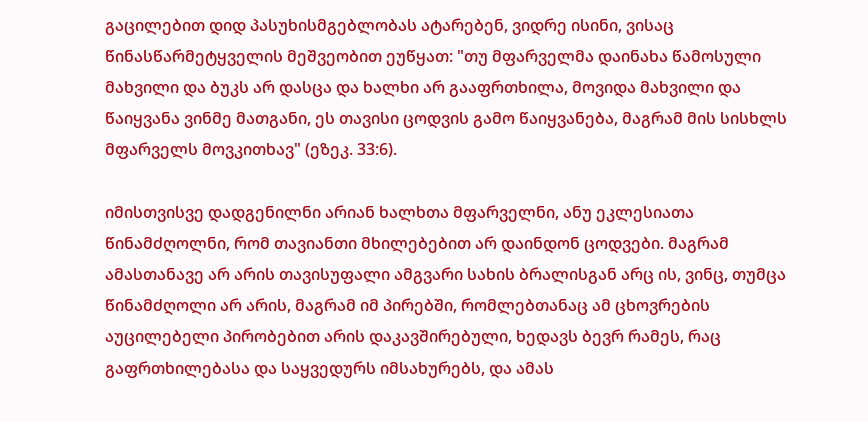გაცილებით დიდ პასუხისმგებლობას ატარებენ, ვიდრე ისინი, ვისაც წინასწარმეტყველის მეშვეობით ეუწყათ: "თუ მფარველმა დაინახა წამოსული მახვილი და ბუკს არ დასცა და ხალხი არ გააფრთხილა, მოვიდა მახვილი და წაიყვანა ვინმე მათგანი, ეს თავისი ცოდვის გამო წაიყვანება, მაგრამ მის სისხლს მფარველს მოვკითხავ" (ეზეკ. 33:6).

იმისთვისვე დადგენილნი არიან ხალხთა მფარველნი, ანუ ეკლესიათა წინამძღოლნი, რომ თავიანთი მხილებებით არ დაინდონ ცოდვები. მაგრამ ამასთანავე არ არის თავისუფალი ამგვარი სახის ბრალისგან არც ის, ვინც, თუმცა წინამძღოლი არ არის, მაგრამ იმ პირებში, რომლებთანაც ამ ცხოვრების აუცილებელი პირობებით არის დაკავშირებული, ხედავს ბევრ რამეს, რაც გაფრთხილებასა და საყვედურს იმსახურებს, და ამას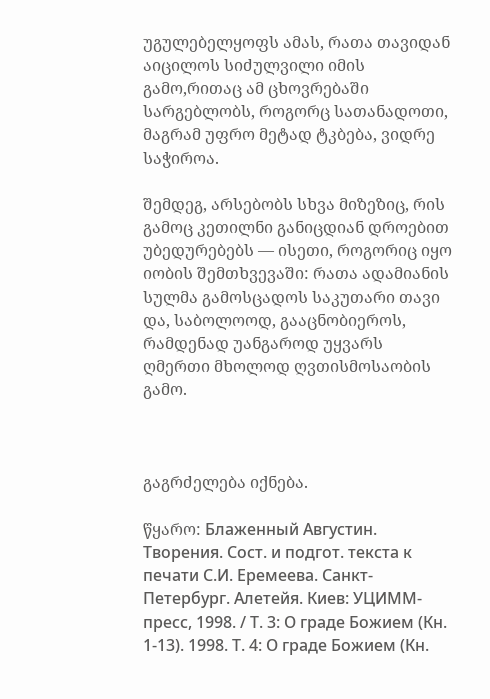უგულებელყოფს ამას, რათა თავიდან აიცილოს სიძულვილი იმის გამო,რითაც ამ ცხოვრებაში სარგებლობს, როგორც სათანადოთი, მაგრამ უფრო მეტად ტკბება, ვიდრე საჭიროა.

შემდეგ, არსებობს სხვა მიზეზიც, რის გამოც კეთილნი განიცდიან დროებით უბედურებებს — ისეთი, როგორიც იყო იობის შემთხვევაში: რათა ადამიანის სულმა გამოსცადოს საკუთარი თავი და, საბოლოოდ, გააცნობიეროს, რამდენად უანგაროდ უყვარს ღმერთი მხოლოდ ღვთისმოსაობის გამო.



გაგრძელება იქნება.

წყარო: Блаженный Августин. Творения. Сост. и подгот. текста к печати С.И. Еремеева. Санкт-Петербург. Алетейя. Киев: УЦИММ-пресс, 1998. / Т. 3: О граде Божием (Кн. 1-13). 1998. Т. 4: О граде Божием (Кн.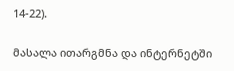14-22).

მასალა ითარგმნა და ინტერნეტში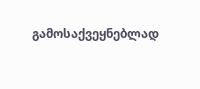გამოსაქვეყნებლად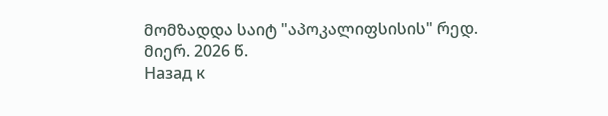მომზადდა საიტ "აპოკალიფსისის" რედ. მიერ. 2026 წ.
Назад к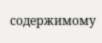содержимому